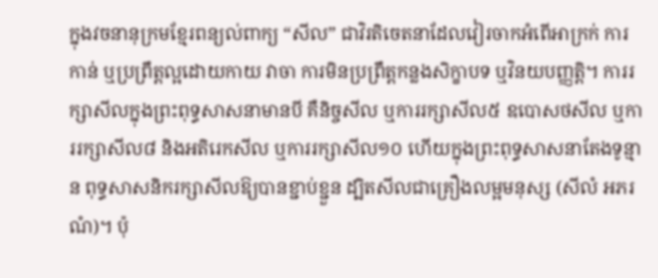ក្នុងវចនានុក្រមខ្មែរពន្យល់ពាក្យ “សីល” ជាវិរតិចេតនាដែលវៀរចាកអំពើអាក្រក់ ការកាន់ ឬប្រព្រឹត្តល្អដោយកាយ វាចា ការមិនប្រព្រឹត្តកន្លងសិក្ខាបទ ឬវិនយបញ្ញត្តិ។ ការរក្សាសីលក្នុងព្រះពុទ្ធសាសនាមានបី គឺនិច្ចសីល ឬការរក្សាសីល៥ ឧបោសថសីល ឬការរក្សាសីល៨ និងអតិរេកសីល ឬការរក្សាសីល១០ ហើយក្នុងព្រះពុទ្ធសាសនាតែងទូន្មាន ពុទ្ធសាសនិករក្សាសីលឱ្យបានខ្ជាប់ខ្ជួន ដ្បិតសីលជាគ្រឿងលម្អមនុស្ស (សីលំ អភរណំ)។ ប៉ុ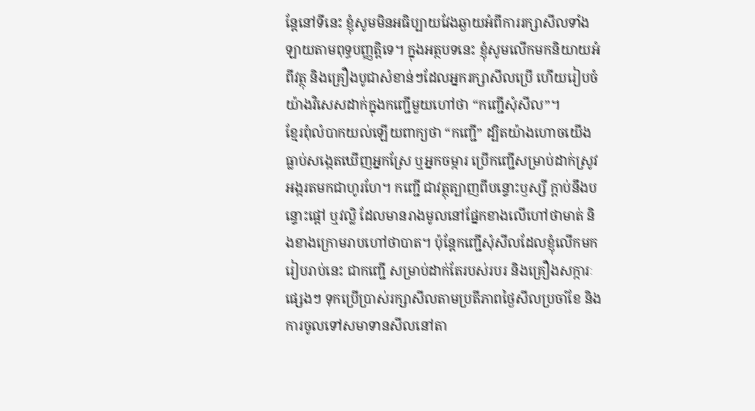ន្តែនៅទីនេះ ខ្ញុំសូមមិនអធិប្បាយវែងឆ្ងាយអំពីការរក្សាសីលទាំងឡាយតាមពុទ្ធបញ្ញត្តិទេ។ ក្នុងអត្ថបទនេះ ខ្ញុំសូមលើកមកនិយាយអំពីវត្ថុ និងគ្រឿងបូជាសំខាន់ៗដែលអ្នករក្សាសីលប្រើ ហើយរៀបចំយ៉ាងវិសេសដាក់ក្នុងកញ្ជើមួយហៅថា “កញ្ជើសុំសីល”។
ខ្មែរពុំលំបាកយល់ឡើយពាក្យថា “កញ្ជើ” ដ្បិតយ៉ាងហោចយើងធ្លាប់សង្កេតឃើញអ្នកស្រែ ឬអ្នកចម្ការ ប្រើកញ្ជើសម្រាប់ដាក់ស្រូវអង្ករតមកជាហូរហែ។ កញ្ជើ ជាវត្ថុត្បាញពីបន្ទោះឫស្សី ក្តាប់នឹងបន្ទោះផ្តៅ ឬវល្លិ ដែលមានរាងមូលនៅផ្នែកខាងលើហៅថាមាត់ និងខាងក្រោមរាបហៅថាបាត។ ប៉ុន្តែកញ្ជើសុំសីលដែលខ្ញុំលើកមករៀបរាប់នេះ ជាកញ្ជើ សម្រាប់ដាក់តែរបស់របរ និងគ្រឿងសក្ការៈផ្សេងៗ ទុកប្រើប្រាស់រក្សាសីលតាមប្រតីភាពថ្ងៃសីលប្រចាំខែ និងការចូលទៅសមាទានសីលនៅតា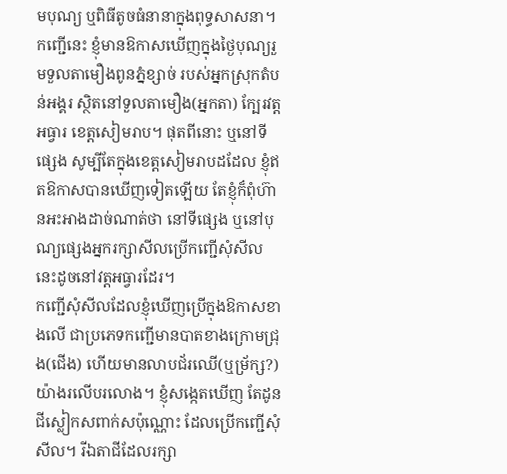មបុណ្យ ឬពិធីតូចធំនានាក្នុងពុទ្ធសាសនា។ កញ្ជើនេះ ខ្ញុំមានឱកាសឃើញក្នុងថ្ងៃបុណ្យរួមទួលតាមឿងពូនភ្នំខ្សាច់ របស់អ្នកស្រុកតំបន់អង្គរ ស្ថិតនៅទួលតាមឿង(អ្នកតា) ក្បែរវត្តអធ្វារ ខេត្តសៀមរាប។ ផុតពីនោះ ឬនៅទីផ្សេង សូម្បីតែក្នុងខេត្តសៀមរាបដដែល ខ្ញុំឥតឱកាសបានឃើញទៀតឡើយ តែខ្ញុំក៏ពុំហ៊ានអះអាងដាច់ណាត់ថា នៅទីផ្សេង ឬនៅបុណ្យផ្សេងអ្នករក្សាសីលប្រើកញ្ជើសុំសីលនេះដូចនៅវត្តអធ្វារដែរ។
កញ្ជើសុំសីលដែលខ្ញុំឃើញប្រើក្នុងឱកាសខាងលើ ជាប្រភេទកញ្ជើមានបាតខាងក្រោមជ្រុង(ជើង) ហើយមានលាបជ័រឈើ(ឬម្រ័ក្ស?) យ៉ាងរលើបរលោង។ ខ្ញុំសង្កេតឃើញ តែដូនជីស្លៀកសពាក់សប៉ុណ្ណោះ ដែលប្រើកញ្ជើសុំសីល។ រីឯតាជីដែលរក្សា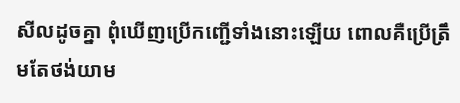សីលដូចគ្នា ពុំឃើញប្រើកញ្ជើទាំងនោះឡើយ ពោលគឺប្រើត្រឹមតែថង់យាម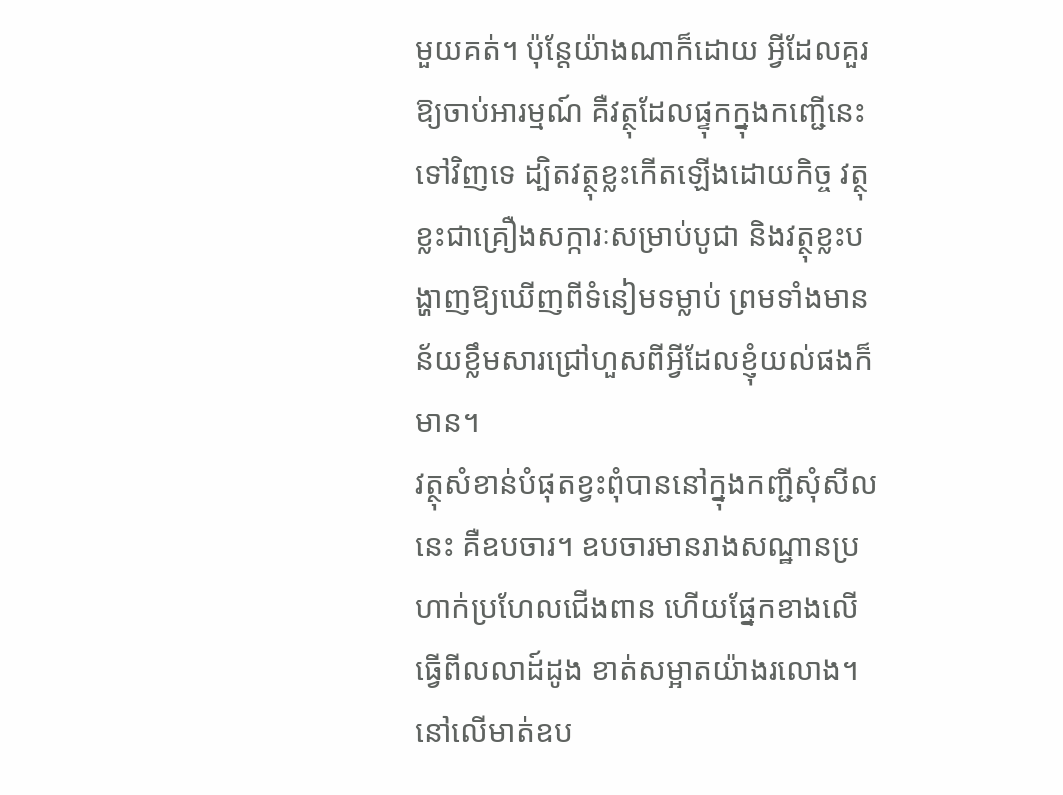មួយគត់។ ប៉ុន្តែយ៉ាងណាក៏ដោយ អ្វីដែលគួរឱ្យចាប់អារម្មណ៍ គឺវត្ថុដែលផ្ទុកក្នុងកញ្ជើនេះទៅវិញទេ ដ្បិតវត្ថុខ្លះកើតឡើងដោយកិច្ច វត្ថុខ្លះជាគ្រឿងសក្ការៈសម្រាប់បូជា និងវត្ថុខ្លះបង្ហាញឱ្យឃើញពីទំនៀមទម្លាប់ ព្រមទាំងមានន័យខ្លឹមសារជ្រៅហួសពីអ្វីដែលខ្ញុំយល់ផងក៏មាន។
វត្ថុសំខាន់បំផុតខ្វះពុំបាននៅក្នុងកញ្ជីសុំសីលនេះ គឺឧបចារ។ ឧបចារមានរាងសណ្ឋានប្រហាក់ប្រហែលជើងពាន ហើយផ្នែកខាងលើធ្វើពីលលាដ៍ដូង ខាត់សម្អាតយ៉ាងរលោង។ នៅលើមាត់ឧប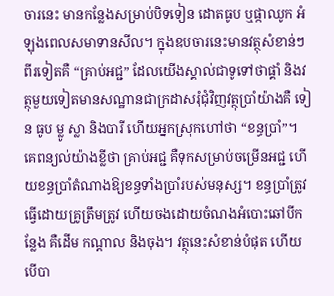ចារនេះ មានកន្លែងសម្រាប់បិទទៀន ដោតធូប ឬផ្កាឈូក អំឡុងពេលសមាទានសីល។ ក្នុងឧបចារនេះមានវត្ថុសំខាន់ៗពីរទៀតគឺ “គ្រាប់អជ្ជ” ដែលយើងស្គាល់ជាទូទៅថាផ្គាំ និងវត្ថុមួយទៀតមានសណ្ឋានជាក្រដាសរុំជុំវិញវត្ថុប្រាំយ៉ាងគឺ ទៀន ធូប ម្លូ ស្លា និងបារី ហើយអ្នកស្រុកហៅថា “ខន្ធប្រាំ”។ គេពន្យល់យ៉ាងខ្លីថា គ្រាប់អជ្ជ គឺទុកសម្រាប់ចម្រើនអជ្ជ ហើយខន្ធប្រាំតំណាងឱ្យខន្ធទាំងប្រាំរបស់មនុស្ស។ ខន្ធប្រាំត្រូវធ្វើដោយគ្រូត្រឹមត្រូវ ហើយចងដោយចំណងអំបោះឆៅបីកន្លែង គឺដើម កណ្តាល និងចុង។ វត្ថុនេះសំខាន់បំផុត ហើយបើបា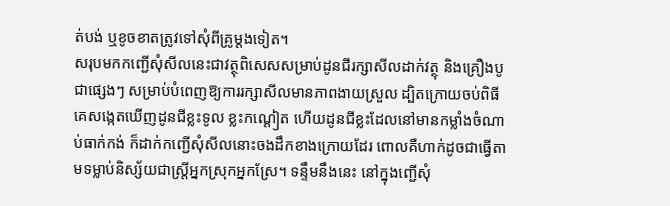ត់បង់ ឬខូចខាតត្រូវទៅសុំពីគ្រូម្តងទៀត។
សរុបមកកញ្ជើសុំសីលនេះជាវត្ថុពិសេសសម្រាប់ដូនជីរក្សាសីលដាក់វត្ថុ និងគ្រឿងបូជាផ្សេងៗ សម្រាប់បំពេញឱ្យការរក្សាសីលមានភាពងាយស្រួល ដ្បិតក្រោយចប់ពិធីគេសង្កេតឃើញដូនជីខ្លះទូល ខ្លះកណ្តៀត ហើយដូនជីខ្លះដែលនៅមានកម្លាំងចំណាប់ធាក់កង់ ក៏ដាក់កញ្ជើសុំសីលនោះចងដឹកខាងក្រោយដែរ ពោលគឺហាក់ដូចជាធ្វើតាមទម្លាប់និស្ស័យជាស្រ្តីអ្នកស្រុកអ្នកស្រែ។ ទន្ទឹមនឹងនេះ នៅក្នុងញ្ជើសុំ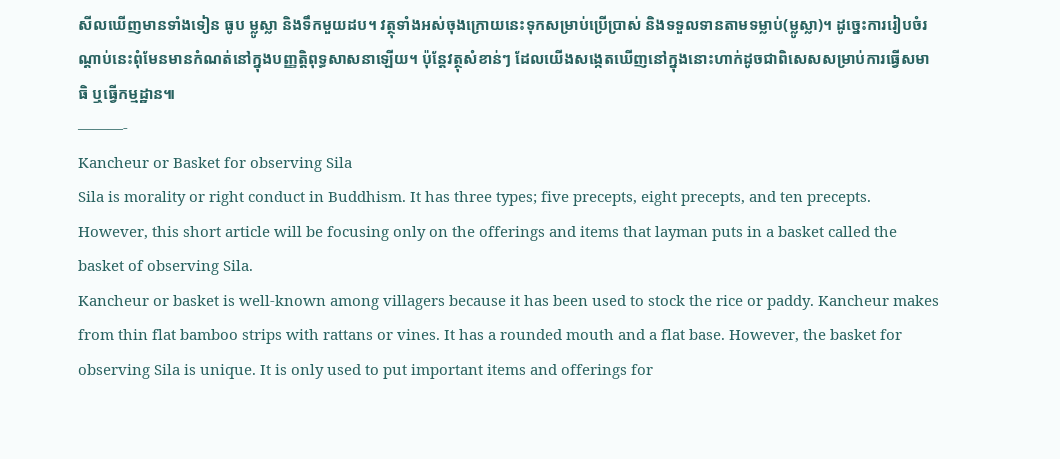សីលឃើញមានទាំងទៀន ធូប ម្លូស្លា និងទឹកមួយដប។ វត្ថុទាំងអស់ចុងក្រោយនេះទុកសម្រាប់ប្រើប្រាស់ និងទទួលទានតាមទម្លាប់(ម្លូស្លា)។ ដូច្នេះការរៀបចំរណ្តាប់នេះពុំមែនមានកំណត់នៅក្នុងបញ្ញត្តិពុទ្ធសាសនាឡើយ។ ប៉ុន្តែវត្ថុសំខាន់ៗ ដែលយើងសង្កេតឃើញនៅក្នុងនោះហាក់ដូចជាពិសេសសម្រាប់ការធ្វើសមាធិ ឬធ្វើកម្មដ្ឋាន៕
———-
Kancheur or Basket for observing Sila
Sila is morality or right conduct in Buddhism. It has three types; five precepts, eight precepts, and ten precepts. However, this short article will be focusing only on the offerings and items that layman puts in a basket called the basket of observing Sila.
Kancheur or basket is well-known among villagers because it has been used to stock the rice or paddy. Kancheur makes from thin flat bamboo strips with rattans or vines. It has a rounded mouth and a flat base. However, the basket for observing Sila is unique. It is only used to put important items and offerings for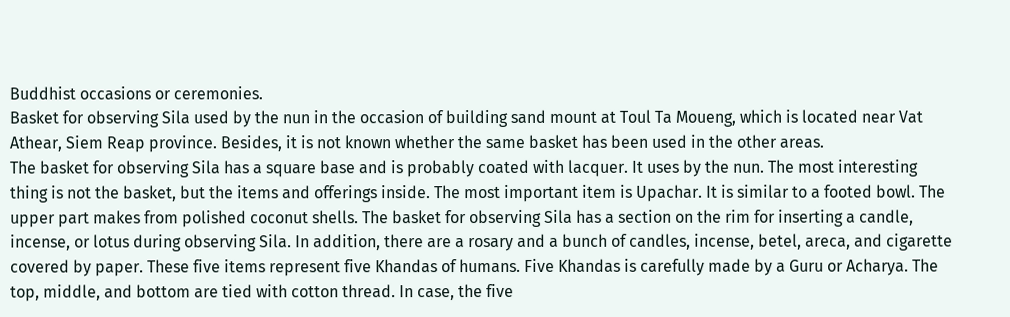Buddhist occasions or ceremonies.
Basket for observing Sila used by the nun in the occasion of building sand mount at Toul Ta Moueng, which is located near Vat Athear, Siem Reap province. Besides, it is not known whether the same basket has been used in the other areas.
The basket for observing Sila has a square base and is probably coated with lacquer. It uses by the nun. The most interesting thing is not the basket, but the items and offerings inside. The most important item is Upachar. It is similar to a footed bowl. The upper part makes from polished coconut shells. The basket for observing Sila has a section on the rim for inserting a candle, incense, or lotus during observing Sila. In addition, there are a rosary and a bunch of candles, incense, betel, areca, and cigarette covered by paper. These five items represent five Khandas of humans. Five Khandas is carefully made by a Guru or Acharya. The top, middle, and bottom are tied with cotton thread. In case, the five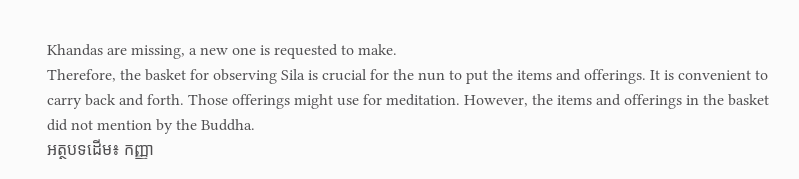Khandas are missing, a new one is requested to make.
Therefore, the basket for observing Sila is crucial for the nun to put the items and offerings. It is convenient to carry back and forth. Those offerings might use for meditation. However, the items and offerings in the basket did not mention by the Buddha.
អត្ថបទដើម៖ កញ្ញា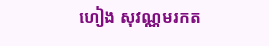ហៀង សុវណ្ណមរកត